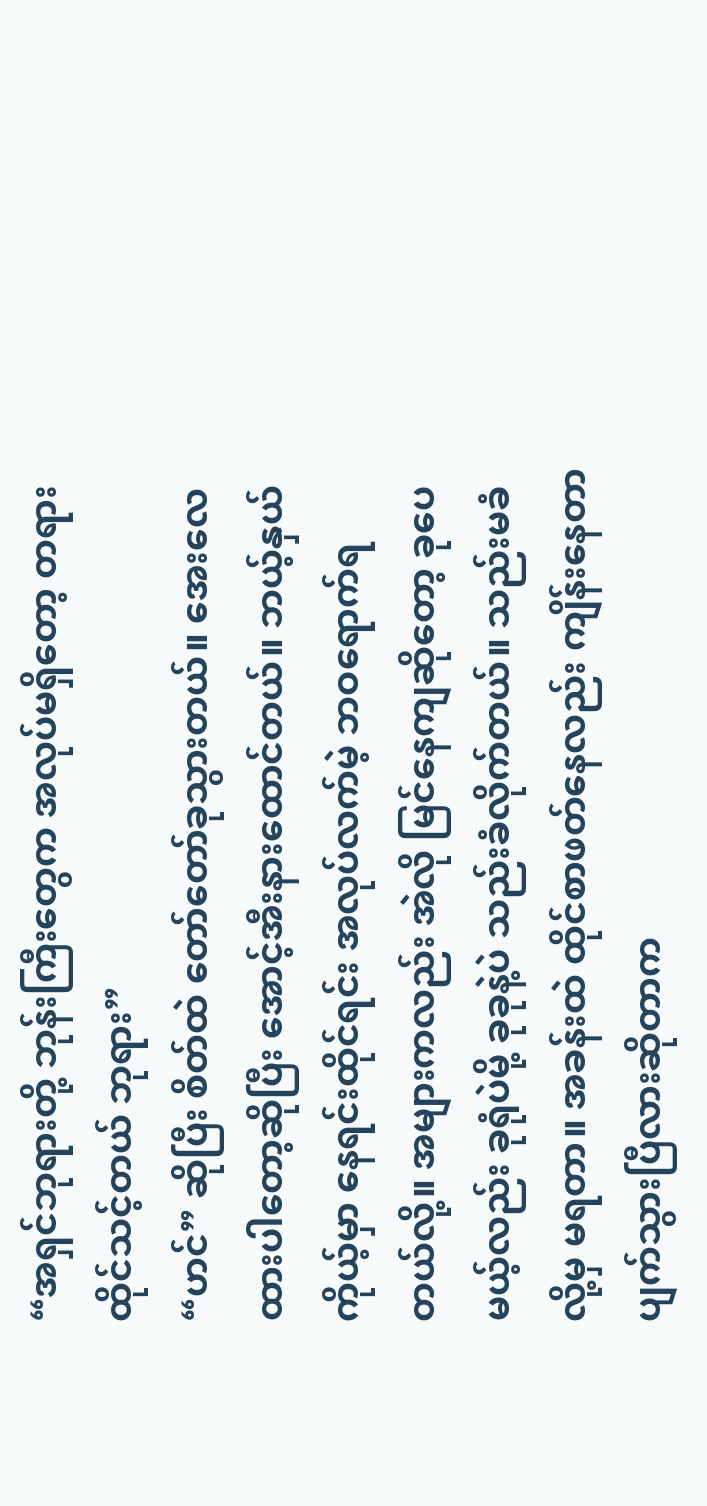“အရှင်ဘုရားတို့ ဘုန်းကြီးတွေက အလုပ်မရှိတော့ တရားထိုင်သင့်တယ် ဘုရား”
“ဟင်” ဆိုပြီး စိတ်ထဲ တော်တော်ခုသွားတယ်။ အေးလေ ထားပါတော့ဆိုပြီး အောင့်အီးနားထောင်တယ်။ ဘယ့်နှယ် ကိုယ့်မှာ နေရင်းထိုင်ရင်း အလုပ်လက်မဲ့ ဘဝရောက်ရတယ်လို့။ အများကလည်း အဲလို မြင်နေကျဆိုတော့ ခုပေမယ့်လည်း ခုရုံပဲမို့ ခုခုနဲ့ပဲ သည်းခံလိုက်တယ်။ သည်းမခံလို့မှ မရတာ။ အခန်းထဲ ထိုင်စာဖတ်နေလည်း ကျိန်းနေတာ ပျက်သွားပြီလားဆိုတာက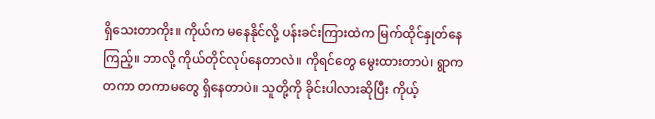ရှိသေးတာကိုး။ ကိုယ်က မနေနိုင်လို့ ပန်းခင်းကြားထဲက မြက်ထိုင်နှုတ်နေကြည့်။ ဘာလို့ ကိုယ်တိုင်လုပ်နေတာလဲ။ ကိုရင်တွေ မွေးထားတာပဲ၊ ရွာက တကာ တကာမတွေ ရှိနေတာပဲ။ သူတို့ကို ခိုင်းပါလားဆိုပြီး ကိုယ့်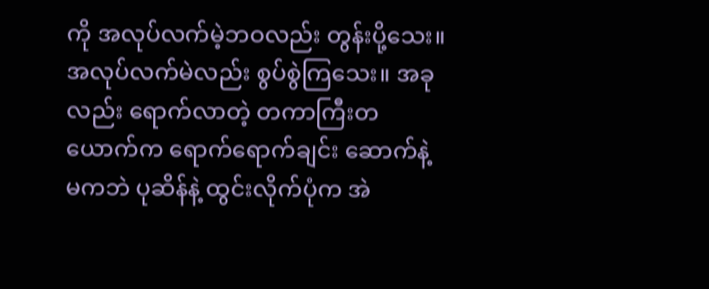ကို အလုပ်လက်မဲ့ဘဝလည်း တွန်းပို့သေး။ အလုပ်လက်မဲလည်း စွပ်စွဲကြသေး။ အခုလည်း ရောက်လာတဲ့ တကာကြီးတယောက်က ရောက်ရောက်ချင်း ဆောက်နဲ့ မကဘဲ ပုဆိန်နဲ့ ထွင်းလိုက်ပုံက အဲ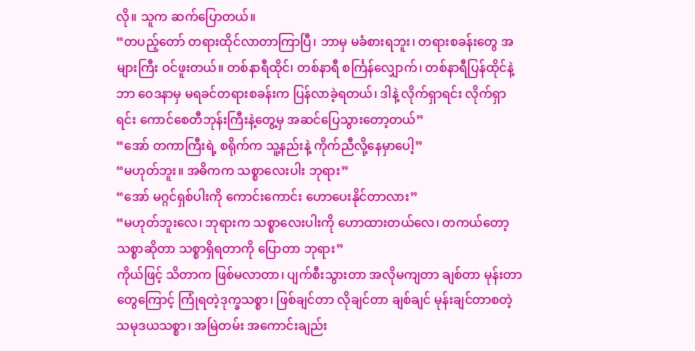လို။ သူက ဆက်ပြောတယ်။
“တပည့်တော် တရားထိုင်လာတာကြာပြီ၊ ဘာမှ မခံစားရဘူး၊ တရားစခန်းတွေ အများကြီး ဝင်ဖူးတယ်။ တစ်နာရီထိုင်၊ တစ်နာရီ စင်္ကြန်လျှောက်၊ တစ်နာရီပြန်ထိုင်နဲ့ ဘာ ဝေဒနာမှ မရခင်တရားစခန်းက ပြန်လာခဲ့ရတယ်၊ ဒါနဲ့ လိုက်ရှာရင်း လိုက်ရှာရင်း ကောင်စေတီဘုန်းကြီးနဲ့တွေ့မှ အဆင်ပြေသွားတော့တယ်”
“အော် တကာကြီးရဲ့ စရိုက်က သူ့နည်းနဲ့ ကိုက်ညီလို့နေမှာပေါ့”
“မဟုတ်ဘူး။ အဓိကက သစ္စာလေးပါး ဘုရား”
“အော် မဂ္ဂင်ရှစ်ပါးကို ကောင်းကောင်း ဟောပေးနိုင်တာလား”
“မဟုတ်ဘူးလေ၊ ဘုရားက သစ္စာလေးပါးကို ဟောထားတယ်လေ၊ တကယ်တော့ သစ္စာဆိုတာ သစ္စာရှိရတာကို ပြောတာ ဘုရား”
ကိုယ်ဖြင့် သိတာက ဖြစ်မလာတာ၊ ပျက်စီးသွားတာ အလိုမကျတာ ချစ်တာ မုန်းတာတွေကြောင့် ကြုံရတဲ့ဒုက္ခသစ္စာ၊ ဖြစ်ချင်တာ လိုချင်တာ ချစ်ချင် မုန်းချင်တာစတဲ့ သမုဒယသစ္စာ၊ အမြဲတမ်း အကောင်းချည်း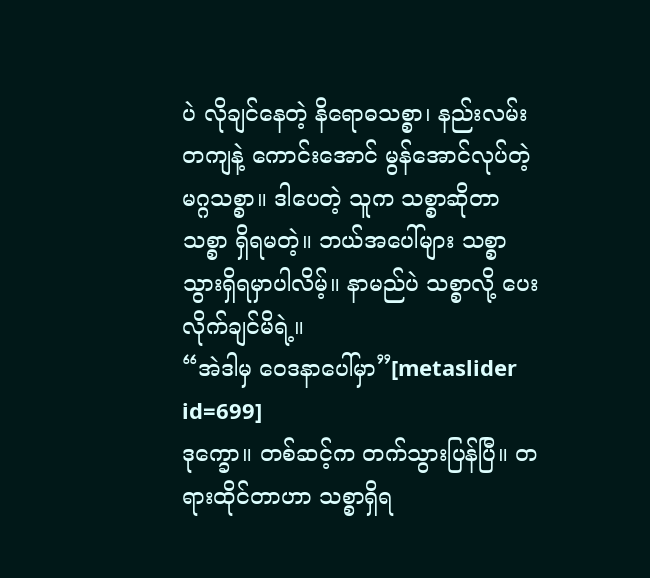ပဲ လိုချင်နေတဲ့ နိရောဓသစ္စာ၊ နည်းလမ်းတကျနဲ့ ကောင်းအောင် မွန်အောင်လုပ်တဲ့ မဂ္ဂသစ္စာ။ ဒါပေတဲ့ သူက သစ္စာဆိုတာ သစ္စာ ရှိရမတဲ့။ ဘယ်အပေါ်များ သစ္စာသွားရှိရမှာပါလိမ့်။ နာမည်ပဲ သစ္စာလို့ ပေးလိုက်ချင်မိရဲ့။
“အဲဒါမှ ဝေဒနာပေါ်မှာ”[metaslider id=699]
ဒုက္ခော။ တစ်ဆင့်က တက်သွားပြန်ပြီ။ တရားထိုင်တာဟာ သစ္စာရှိရ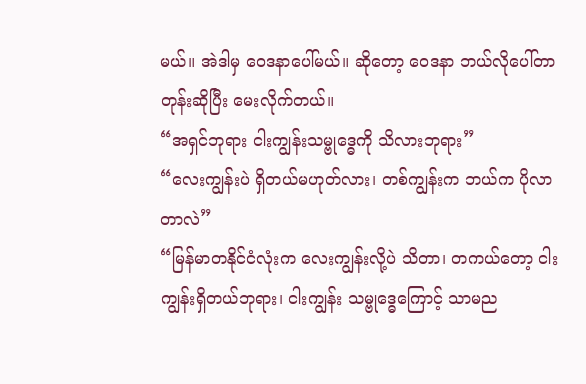မယ်။ အဲဒါမှ ဝေဒနာပေါ်မယ်။ ဆိုတော့ ဝေဒနာ ဘယ်လိုပေါ်တာတုန်းဆိုပြီး မေးလိုက်တယ်။
“အရှင်ဘုရား ငါးကျွန်းသမ္ဗုဒ္ဓေကို သိလားဘုရား”
“လေးကျွန်းပဲ ရှိတယ်မဟုတ်လား၊ တစ်ကျွန်းက ဘယ်က ပိုလာတာလဲ”
“မြန်မာတနိုင်ငံလုံးက လေးကျွန်းလို့ပဲ သိတာ၊ တကယ်တော့ ငါးကျွန်းရှိတယ်ဘုရား၊ ငါးကျွန်း သမ္ဗုဒ္ဓေကြောင့် သာမည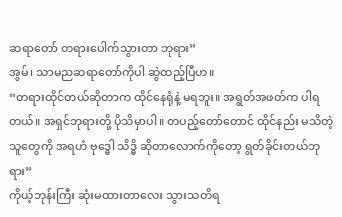ဆရာတော် တရားပေါက်သွားတာ ဘုရား”
အွမ်၊ သာမညဆရာတော်ကိုပါ ဆွဲထည့်ပြီဟ။
“တရားထိုင်တယ်ဆိုတာက ထိုင်နေရုံနဲ့ မရဘူး။ အရွတ်အဖတ်က ပါရတယ်။ အရှင်ဘုရားတို့ ပိုသိမှာပါ။ တပည့်တော်တောင် ထိုင်နည်း မသိတဲ့သူတွေကို အရဟံ ဗုဒ္ဓေါ သိဒ္ဓိ ဆိုတာလောက်ကိုတော့ ရွတ်ခိုင်းတယ်ဘုရား”
ကိုယ့်ဘုန်းကြီး ဆုံးမထားတာလေး သွားသတိရ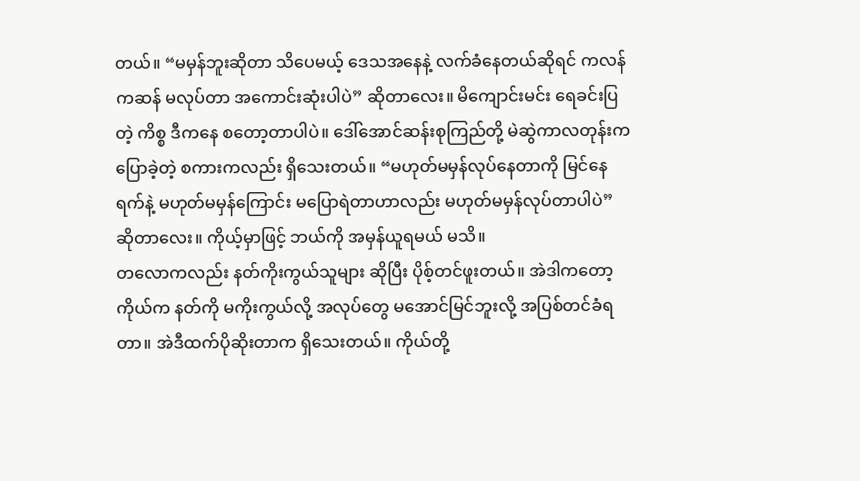တယ်။ “မမှန်ဘူးဆိုတာ သိပေမယ့် ဒေသအနေနဲ့ လက်ခံနေတယ်ဆိုရင် ကလန်ကဆန် မလုပ်တာ အကောင်းဆုံးပါပဲ” ဆိုတာလေး။ မိကျောင်းမင်း ရေခင်းပြတဲ့ ကိစ္စ ဒီကနေ စတော့တာပါပဲ။ ဒေါ်အောင်ဆန်းစုကြည်တို့ မဲဆွဲကာလတုန်းက ပြောခဲ့တဲ့ စကားကလည်း ရှိသေးတယ်။ “မဟုတ်မမှန်လုပ်နေတာကို မြင်နေရက်နဲ့ မဟုတ်မမှန်ကြောင်း မပြောရဲတာဟာလည်း မဟုတ်မမှန်လုပ်တာပါပဲ” ဆိုတာလေး။ ကိုယ့်မှာဖြင့် ဘယ်ကို အမှန်ယူရမယ် မသိ။
တလောကလည်း နတ်ကိုးကွယ်သူများ ဆိုပြီး ပိုစ့်တင်ဖူးတယ်။ အဲဒါကတော့ ကိုယ်က နတ်ကို မကိုးကွယ်လို့ အလုပ်တွေ မအောင်မြင်ဘူးလို့ အပြစ်တင်ခံရတာ။ အဲဒီထက်ပိုဆိုးတာက ရှိသေးတယ်။ ကိုယ်တို့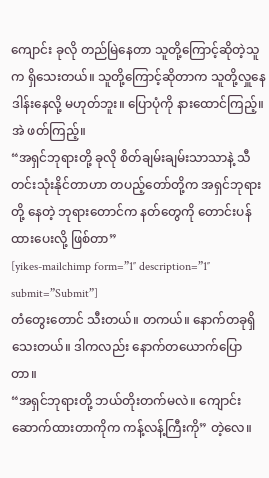ကျောင်း ခုလို တည်မြဲနေတာ သူတို့ကြောင့်ဆိုတဲ့သူက ရှိသေးတယ်။ သူတို့ကြောင့်ဆိုတာက သူတို့လှူနေ ဒါန်းနေလို့ မဟုတ်ဘူး။ ပြောပုံကို နားထောင်ကြည့်။ အဲ ဖတ်ကြည့်။
“အရှင်ဘုရားတို့ ခုလို စိတ်ချမ်းချမ်းသာသာနဲ့ သီတင်းသုံးနိုင်တာဟာ တပည့်တော်တို့က အရှင်ဘုရားတို့ နေတဲ့ ဘုရားတောင်က နတ်တွေကို တောင်းပန်ထားပေးလို့ ဖြစ်တာ”
[yikes-mailchimp form=”1″ description=”1″ submit=”Submit”]
တံတွေးတောင် သီးတယ်။ တကယ်။ နောက်တခုရှိသေးတယ်။ ဒါကလည်း နောက်တယောက်ပြောတာ။
“အရှင်ဘုရားတို့ ဘယ်တိုးတက်မလဲ။ ကျောင်းဆောက်ထားတာကိုက ကန့်လန့်ကြီးကို” တဲ့လေ။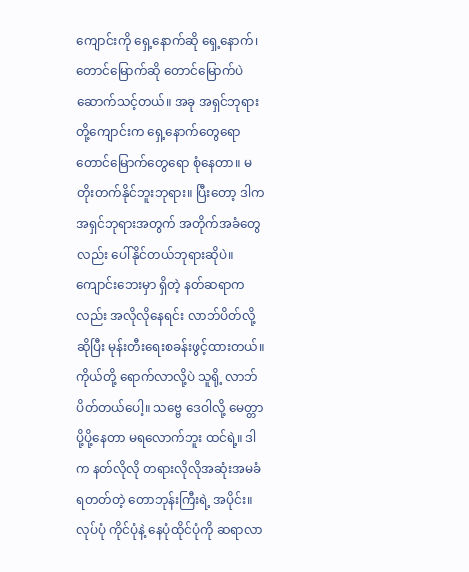ကျောင်းကို ရှေ့နောက်ဆို ရှေ့နောက်၊ တောင်မြောက်ဆို တောင်မြောက်ပဲ ဆောက်သင့်တယ်။ အခု အရှင်ဘုရားတို့ကျောင်းက ရှေ့နောက်တွေရော တောင်မြောက်တွေရော စုံနေတာ။ မတိုးတက်နိုင်ဘူးဘုရား။ ပြီးတော့ ဒါက အရှင်ဘုရားအတွက် အတိုက်အခံတွေလည်း ပေါ်နိုင်တယ်ဘုရားဆိုပဲ။ ကျောင်းဘေးမှာ ရှိတဲ့ နတ်ဆရာကလည်း အလိုလိုနေရင်း လာဘ်ပိတ်လို့ဆိုပြီး မုန်းတီးရေးစခန်းဖွင့်ထားတယ်။ ကိုယ်တို့ ရောက်လာလို့ပဲ သူရို့ လာဘ်ပိတ်တယ်ပေါ့။ သဗ္ဗေ ဒေဝါလို့ မေတ္တာပို့ပို့နေတာ မရလောက်ဘူး ထင်ရဲ့။ ဒါက နတ်လိုလို တရားလိုလိုအဆုံးအမခံရတတ်တဲ့ တောဘုန်းကြီးရဲ့ အပိုင်း။ လုပ်ပုံ ကိုင်ပုံနဲ့ နေပုံထိုင်ပုံကို ဆရာလာ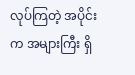လုပ်ကြတဲ့ အပိုင်းက အများကြီး ရှိ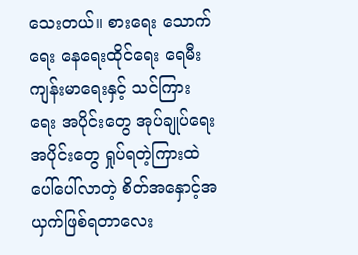သေးတယ်။ စားရေး သောက်ရေး နေရေးထိုင်ရေး ရေမီး ကျန်းမာရေးနှင့် သင်ကြားရေး အပိုင်းတွေ အုပ်ချုပ်ရေးအပိုင်းတွေ ရှုပ်ရတဲ့ကြားထဲ ပေါ်ပေါ်လာတဲ့ စိတ်အနှောင့်အယှက်ဖြစ်ရတာလေး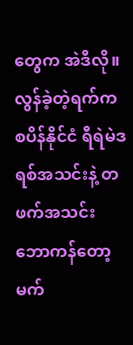တွေက အဲဒီလို။
လွန်ခဲ့တဲ့ရက်က စပိန်နိုင်ငံ ရီရဲမဲဒရစ်အသင်းနဲ့ တဖက်အသင်း ဘောကန်တော့ မက်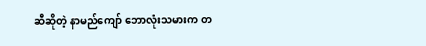ဆီဆိုတဲ့ နာမည်ကျော် ဘောလုံးသမားက တ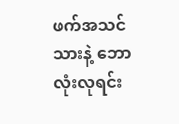ဖက်အသင်သားနဲ့ ဘောလုံးလုရင်း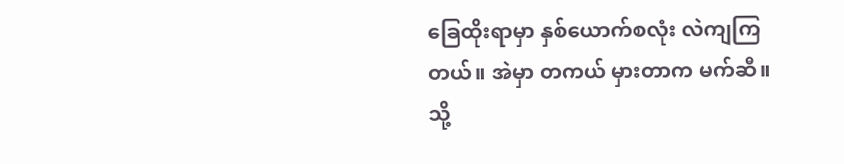ခြေထိုးရာမှာ နှစ်ယောက်စလုံး လဲကျကြတယ်။ အဲမှာ တကယ် မှားတာက မက်ဆီ။ သို့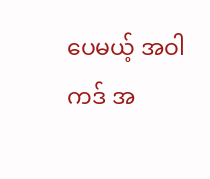ပေမယ့် အဝါကဒ် အ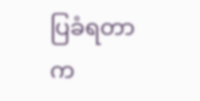ပြခံရတာက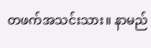တဖက်အသင်းသား။ နာမည်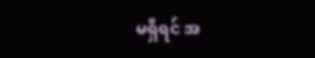မရှိရင် အ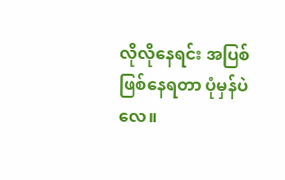လိုလိုနေရင်း အပြစ်ဖြစ်နေရတာ ပုံမှန်ပဲလေ။